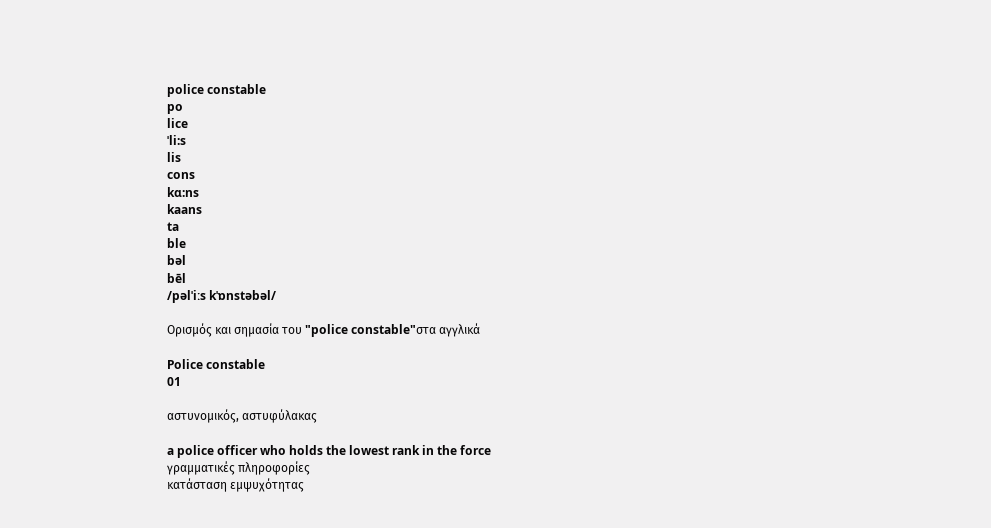police constable
po
lice
ˈli:s
lis
cons
kɑ:ns
kaans
ta
ble
bəl
bēl
/pəlˈiːs kˈɒnstəbəl/

Ορισμός και σημασία του "police constable"στα αγγλικά

Police constable
01

αστυνομικός, αστυφύλακας

a police officer who holds the lowest rank in the force
γραμματικές πληροφορίες
κατάσταση εμψυχότητας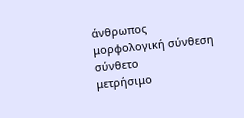άνθρωπος
μορφολογική σύνθεση
σύνθετο
μετρήσιμο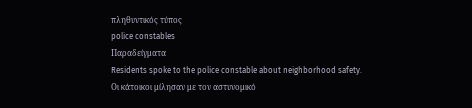πληθυντικός τύπος
police constables
Παραδείγματα
Residents spoke to the police constable about neighborhood safety.
Οι κάτοικοι μίλησαν με τον αστυνομικό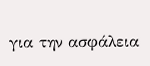για την ασφάλεια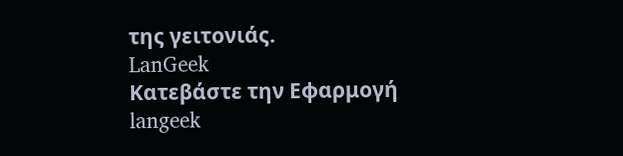της γειτονιάς.
LanGeek
Κατεβάστε την Εφαρμογή
langeek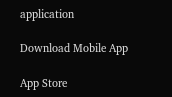application

Download Mobile App

App Store